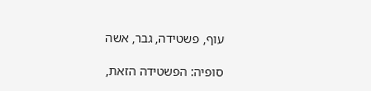עוף, פשטידה, גבר, אשה

סופיה: הפשטידה הזאת,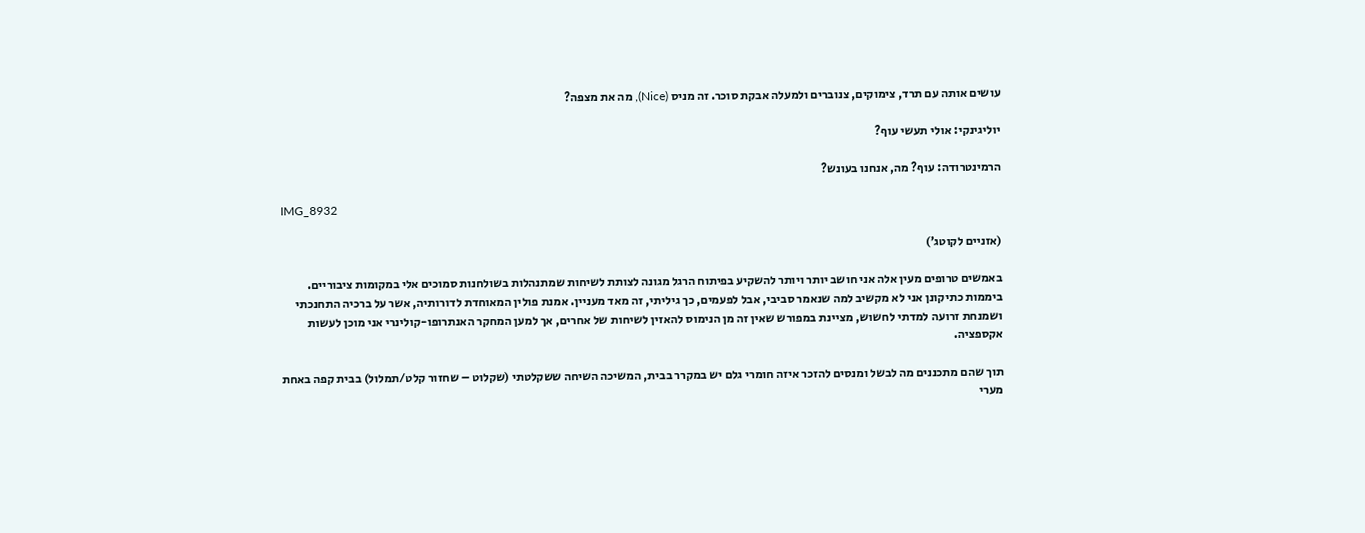עושים אותה עם תרד, צימוקים, צנוברים ולמעלה אבקת סוכר. זה מניס (Nice), מה את מצפה?

יוליגינקי: אולי תעשי עוף?

הרמינטרודה: עוף? מה, אנחנו בעונש?

IMG_8932

(אזניים לקוטג’)

באמשים טרופים מעין אלה אני חושב יותר ויותר להשקיע בפיתוח הרגל מגונה לצותת לשיחות שמתנהלות בשולחנות סמוכים אלי במקומות ציבוריים. ביממות כתיקונן אני לא מקשיב למה שנאמר סביבי, אבל לפעמים, כך גיליתי, זה מאד מעניין. אמנת פולין המאוחדת לדורותיה, אשר על ברכיה התחנכתי ושמנחת זרועה למדתי לחשוש, מציינת במפורש שאין זה מן הנימוס להאזין לשיחות של אחרים, אך למען המחקר האנתרופו-קולינרי אני מוכן לעשות אקספציה.

תוך שהם מתכננים מה לבשל ומנסים להזכר איזה חומרי גלם יש במקרר בבית, המשיכה השיחה ששקלטתי (שקלוט – שחזור קלט/תמלול) בבית קפה באחת מערי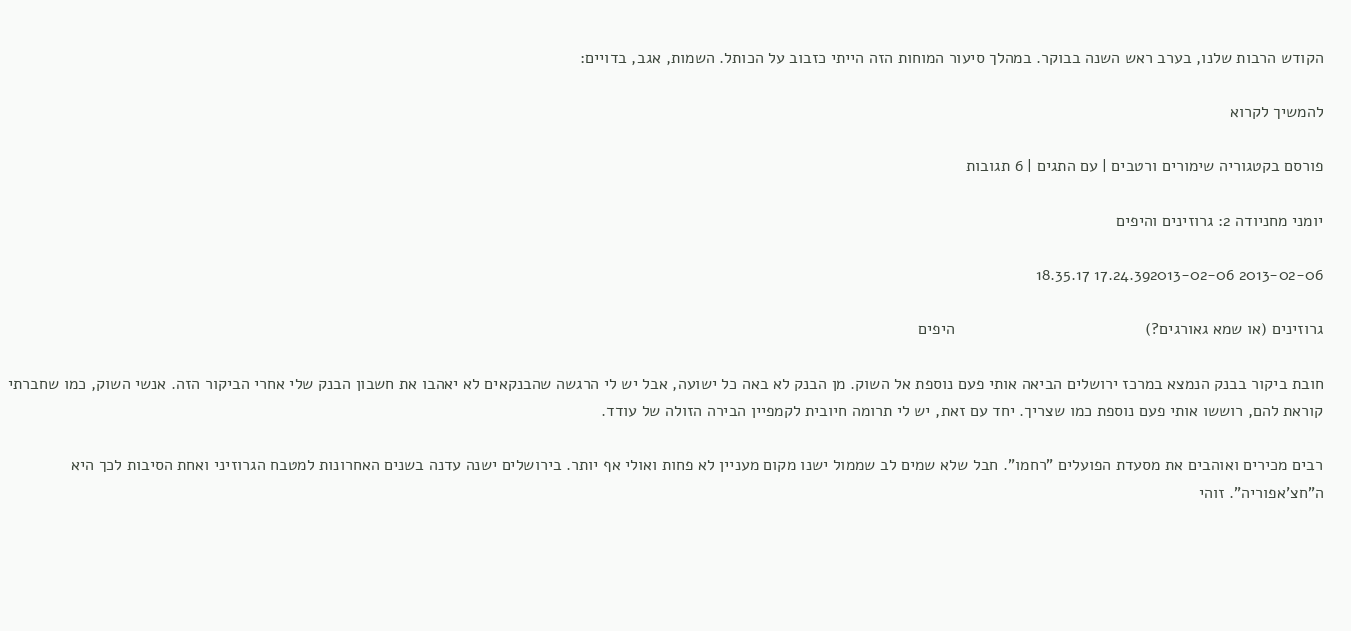הקודש הרבות שלנו, בערב ראש השנה בבוקר. במהלך סיעור המוחות הזה הייתי כזבוב על הכותל. השמות, אגב, בדויים:

להמשיך לקרוא

פורסם בקטגוריה שימורים ורטבים | עם התגים | 6 תגובות

יומני מחניודה 2: גרוזינים והיפים

2013-02-06 17.24.392013-02-06 18.35.17

גרוזינים (או שמא גאורגים?)                                          היפים

חובת ביקור בבנק הנמצא במרכז ירושלים הביאה אותי פעם נוספת אל השוק. מן הבנק לא באה כל ישועה, אבל יש לי הרגשה שהבנקאים לא יאהבו את חשבון הבנק שלי אחרי הביקור הזה. אנשי השוק, כמו שחברתי קוראת להם, רוששו אותי פעם נוספת כמו שצריך. יחד עם זאת, יש לי תרומה חיובית לקמפיין הבירה הזולה של עודד.

רבים מכירים ואוהבים את מסעדת הפועלים "רחמו". חבל שלא שמים לב שממול ישנו מקום מעניין לא פחות ואולי אף יותר. בירושלים ישנה עדנה בשנים האחרונות למטבח הגרוזיני ואחת הסיבות לכך היא ה"חצ'אפוריה". זוהי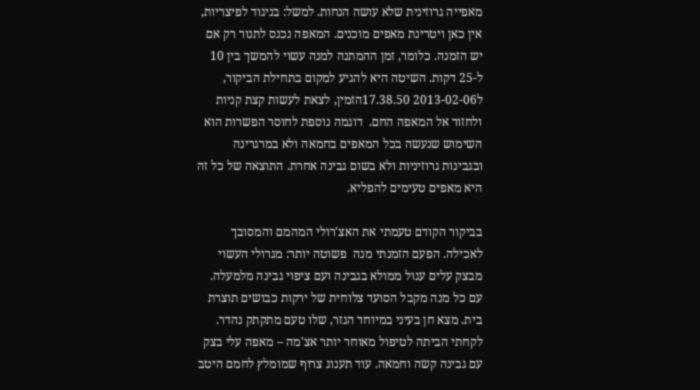מאפייה גרוזינית שלא עושה הנחות. למשל: בניגוד לפיצריות, אין כאן ויטרינת מאפים מוכנים. המאפה נכנס לתנור רק אם יש הזמנה. כלומר, זמן ההמתנה למנה עשוי להמשך בין 10 ל-25 דקות. השיטה היא להגיע למקום בתחילת הביקור, ל2013-02-06 17.38.50הזמין, לצאת לעשות קצת קניות ולחזור אל המאפה החם.  דוגמה נוספת לחוסר הפשרות הוא השימוש שנעשה בכל המאפים בחמאה ולא במרגרינה ובגבינות גרוזיניות ולא בשום גבינה אחרת. התוצאה של כל זה היא מאפים טעימים להפליא.

בביקור הקודם טעמתי את האצ'רולי המהמם והמסובך לאכילה. הפעם הזמנתי מנה  פשוטה יותר: מגרולי העשוי מבצק עלים עגול ממולא בגבינה ועם ציפוי גבינה מלמעלה. עם כל מנה מקבל הסועד צלוחית של ירקות כבושים תוצרת בית. מצא חן בעיני במיוחד הגזר, שלו טעם מתקתק נהדר. לקחתי הביתה לטיפול מאוחר יותר אצ'מה – מאפה עלי בצק עם גבינה קשה וחמאה. עוד תענוג צרוף שמומלץ לחמם היטב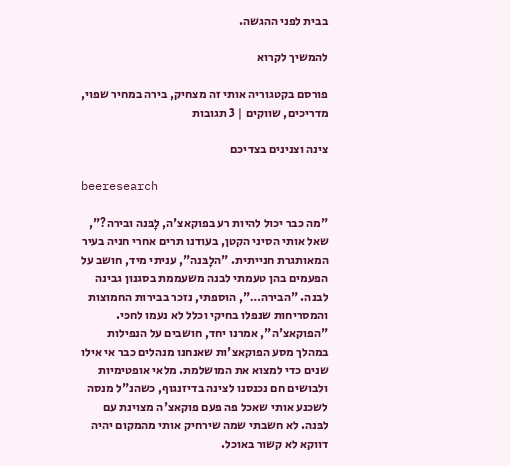בבית לפני ההגשה.

להמשיך לקרוא

פורסם בקטגוריה אותי זה מצחיק, בירה במחיר שפוי, מדריכים, שווקים | 3 תגובות

צינה וצנינים בצדיכם

beeresearch

"מה כבר יכול להיות רע בפוקאצ'ה, לָבּנה ובירה?", שאל אותי הסיני הקטן, בעודנו תרים אחרי חניה בעיר המאותגרת חנייתית. "הלָבּנה", עניתי מיד, חושב על הפעמים בהן טעמתי לבנה משעממת בסגנון גבינה לבנה. "הבירה…", הוספתי, נזכר בבירות החמוצות והמסריחות שנפלו בחיקי וכלל לא נעמו לחכּי. "הפוקאצ'ה", אמרנו יחד, חושבים על הנפילות במהלך מסע הפוקאצ'ות שאנחנו מנהלים כבר אי אילו שנים כדי למצוא את המושלמת. מלאי אופטימיות ולבושים חם נכנסנו לצינה בדיזנגוף, כשהנ"ל מנסה לשכנע אותי שאכל פה פעם פוקאצ'ה מצוינת עם לבּנה. לא חשבתי שמה שירחיק אותי מהמקום יהיה דווקא לא קשור באוכל.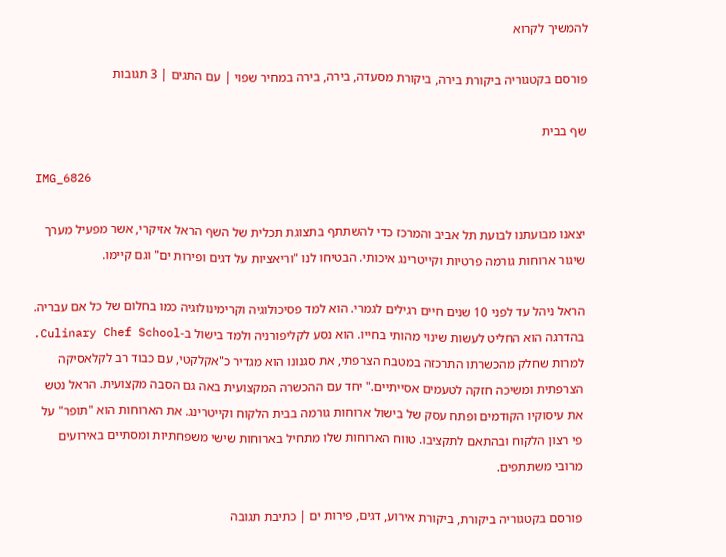להמשיך לקרוא

פורסם בקטגוריה ביקורת בירה, ביקורת מסעדה, בירה, בירה במחיר שפוי | עם התגים | 3 תגובות

שף בבית

IMG_6826

יצאנו מבועתנו לבועת תל אביב והמרכז כדי להשתתף בתצוגת תכלית של השף הראל אזיקרי, אשר מפעיל מערך שיגור ארוחות גורמה פרטיות וקייטרינג איכותי. הבטיחו לנו "וריאציות על דגים ופירות ים" וגם קיימו.

הראל ניהל עד לפני 10 שנים חיים רגילים לגמרי. הוא למד פסיכולוגיה וקרימינולוגיה כמו בחלום של כל אם עבריה. בהדרגה הוא החליט לעשות שינוי מהותי בחייו. הוא נסע לקליפורניה ולמד בישול ב-Culinary Chef School. למרות שחלק מהכשרתו התרכזה במטבח הצרפתי, את סגנונו הוא מגדיר כ"אקלקטי, עם כבוד רב לקלאסיקה הצרפתית ומשיכה חזקה לטעמים אסייתיים." יחד עם ההכשרה המקצועית באה גם הסבה מקצועית. הראל נטש את עיסוקיו הקודמים ופתח עסק של בישול ארוחות גורמה בבית הלקוח וקייטרינג. את הארוחות הוא "תופר" על פי רצון הלקוח ובהתאם לתקציבו. טווח הארוחות שלו מתחיל בארוחות שישי משפחתיות ומסתיים באירועים מרובי משתתפים.

פורסם בקטגוריה ביקורת, ביקורת אירוע, דגים, פירות ים | כתיבת תגובה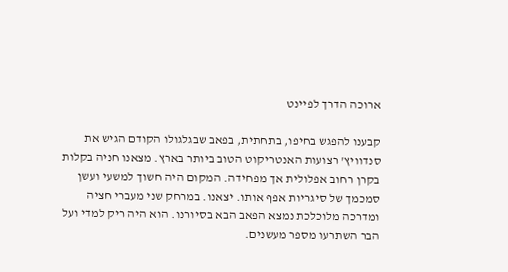ארוכה הדרך לפיינט

קבענו להפגש בחיפו, בתחתית, בפאב שבגלגולו הקודם הגיש את סנדוויץ' רצועות האנטריקוט הטוב ביותר בארץ. מצאנו חניה בקלות בקרן רחוב אפלולית אך מפחידה. המקום היה חשוך למשעי ועשן סמכמך של סיגריות אפף אותו. יצאנו. במרחק שני מעברי חציה ומדרכה מלוכלכת נמצא הפאב הבא בסיורנו. הוא היה ריק למדי ועל הבר השתרעו מספר מעשנים.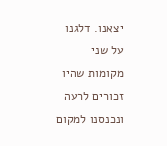יצאנו. דלגנו על שני מקומות שהיו זכורים לרעה ונכנסנו למקום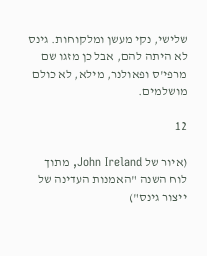שלישי, נקי מעשן ומלקוחות. גינס לא היתה להם, אבל כן מזגו שם מרפי'ס ופאולנר, מילא, לא כולם מושלמים.

12

(איור של John Ireland, מתוך לוח השנה "האמנות העדינה של ייצור גינס")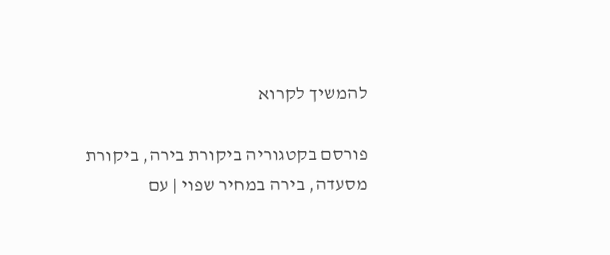להמשיך לקרוא

פורסם בקטגוריה ביקורת בירה, ביקורת מסעדה, בירה במחיר שפוי | עם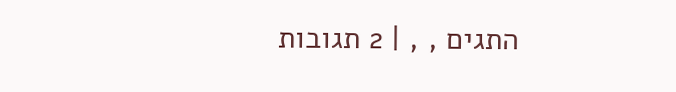התגים , , | 2 תגובות